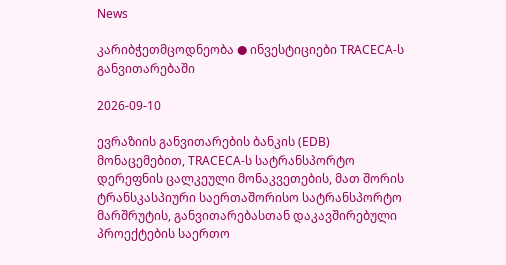News

კარიბჭეთმცოდნეობა ● ინვესტიციები TRACECA-ს განვითარებაში

2026-09-10

ევრაზიის განვითარების ბანკის (EDB) მონაცემებით, TRACECA-ს სატრანსპორტო დერეფნის ცალკეული მონაკვეთების, მათ შორის ტრანსკასპიური საერთაშორისო სატრანსპორტო მარშრუტის, განვითარებასთან დაკავშირებული პროექტების საერთო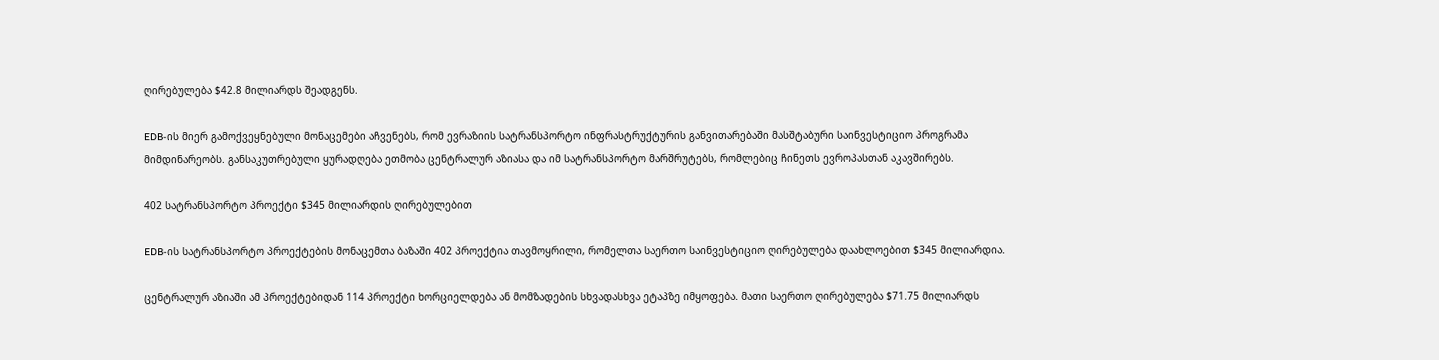ღირებულება $42.8 მილიარდს შეადგენს.

EDB-ის მიერ გამოქვეყნებული მონაცემები აჩვენებს, რომ ევრაზიის სატრანსპორტო ინფრასტრუქტურის განვითარებაში მასშტაბური საინვესტიციო პროგრამა მიმდინარეობს. განსაკუთრებული ყურადღება ეთმობა ცენტრალურ აზიასა და იმ სატრანსპორტო მარშრუტებს, რომლებიც ჩინეთს ევროპასთან აკავშირებს.

402 სატრანსპორტო პროექტი $345 მილიარდის ღირებულებით

EDB-ის სატრანსპორტო პროექტების მონაცემთა ბაზაში 402 პროექტია თავმოყრილი, რომელთა საერთო საინვესტიციო ღირებულება დაახლოებით $345 მილიარდია.

ცენტრალურ აზიაში ამ პროექტებიდან 114 პროექტი ხორციელდება ან მომზადების სხვადასხვა ეტაპზე იმყოფება. მათი საერთო ღირებულება $71.75 მილიარდს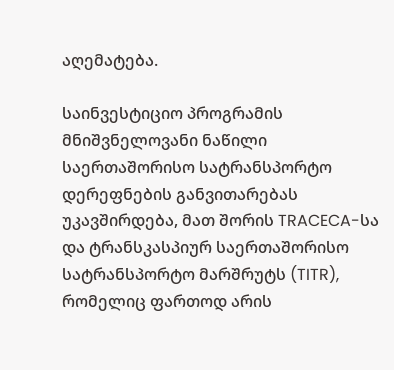აღემატება.

საინვესტიციო პროგრამის მნიშვნელოვანი ნაწილი საერთაშორისო სატრანსპორტო დერეფნების განვითარებას უკავშირდება, მათ შორის TRACECA-სა და ტრანსკასპიურ საერთაშორისო სატრანსპორტო მარშრუტს (TITR), რომელიც ფართოდ არის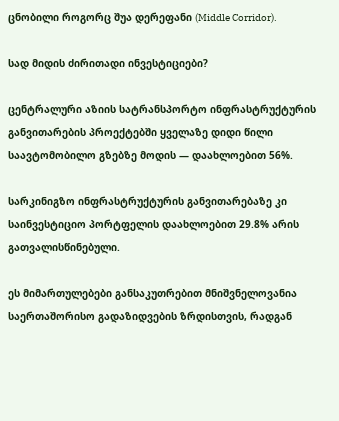ცნობილი როგორც შუა დერეფანი (Middle Corridor).

სად მიდის ძირითადი ინვესტიციები?

ცენტრალური აზიის სატრანსპორტო ინფრასტრუქტურის განვითარების პროექტებში ყველაზე დიდი წილი საავტომობილო გზებზე მოდის — დაახლოებით 56%.

სარკინიგზო ინფრასტრუქტურის განვითარებაზე კი საინვესტიციო პორტფელის დაახლოებით 29.8% არის გათვალისწინებული.

ეს მიმართულებები განსაკუთრებით მნიშვნელოვანია საერთაშორისო გადაზიდვების ზრდისთვის, რადგან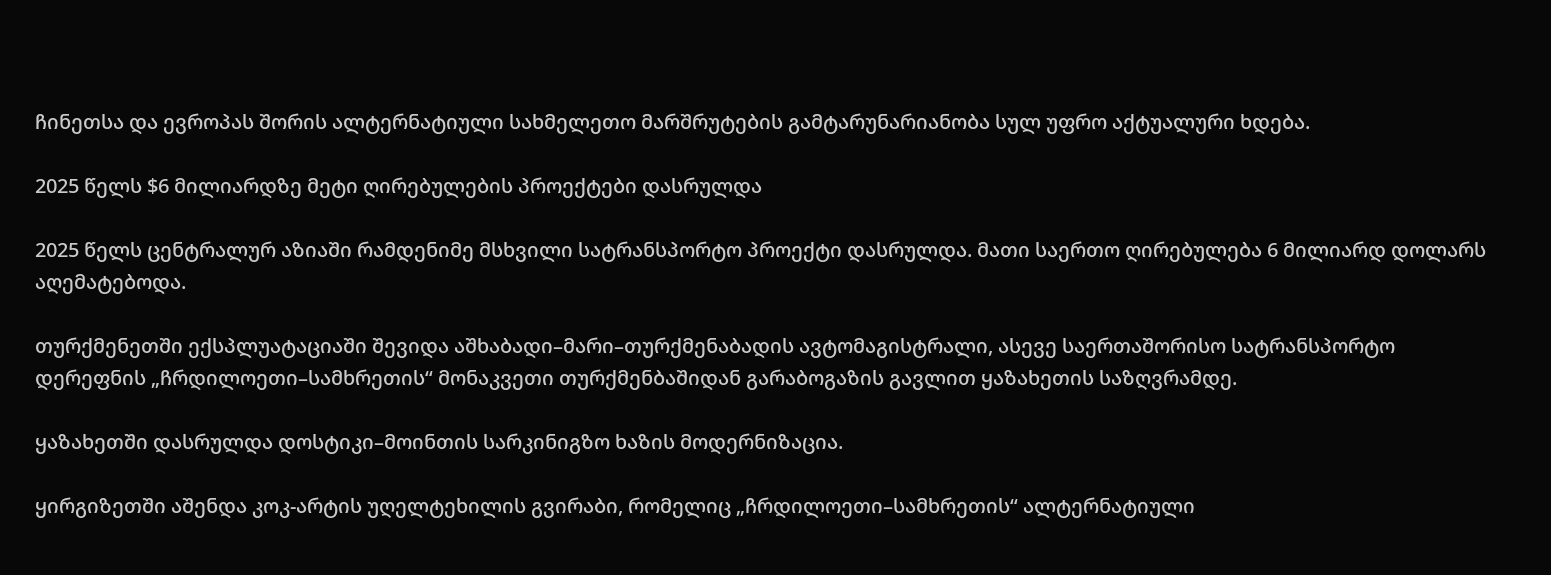ჩინეთსა და ევროპას შორის ალტერნატიული სახმელეთო მარშრუტების გამტარუნარიანობა სულ უფრო აქტუალური ხდება.

2025 წელს $6 მილიარდზე მეტი ღირებულების პროექტები დასრულდა

2025 წელს ცენტრალურ აზიაში რამდენიმე მსხვილი სატრანსპორტო პროექტი დასრულდა. მათი საერთო ღირებულება 6 მილიარდ დოლარს აღემატებოდა.

თურქმენეთში ექსპლუატაციაში შევიდა აშხაბადი–მარი–თურქმენაბადის ავტომაგისტრალი, ასევე საერთაშორისო სატრანსპორტო დერეფნის „ჩრდილოეთი–სამხრეთის“ მონაკვეთი თურქმენბაშიდან გარაბოგაზის გავლით ყაზახეთის საზღვრამდე.

ყაზახეთში დასრულდა დოსტიკი–მოინთის სარკინიგზო ხაზის მოდერნიზაცია.

ყირგიზეთში აშენდა კოკ-არტის უღელტეხილის გვირაბი, რომელიც „ჩრდილოეთი–სამხრეთის“ ალტერნატიული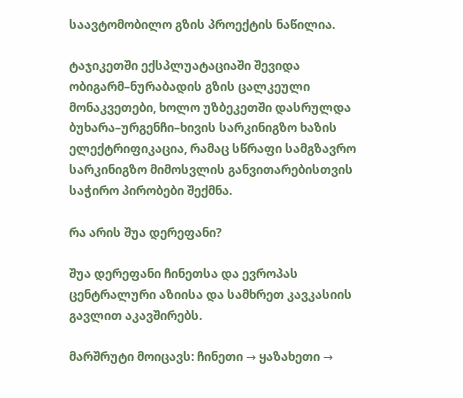საავტომობილო გზის პროექტის ნაწილია.

ტაჯიკეთში ექსპლუატაციაში შევიდა ობიგარმ–ნურაბადის გზის ცალკეული მონაკვეთები, ხოლო უზბეკეთში დასრულდა ბუხარა–ურგენჩი–ხივის სარკინიგზო ხაზის ელექტრიფიკაცია, რამაც სწრაფი სამგზავრო სარკინიგზო მიმოსვლის განვითარებისთვის საჭირო პირობები შექმნა.

რა არის შუა დერეფანი?

შუა დერეფანი ჩინეთსა და ევროპას ცენტრალური აზიისა და სამხრეთ კავკასიის გავლით აკავშირებს.

მარშრუტი მოიცავს: ჩინეთი → ყაზახეთი →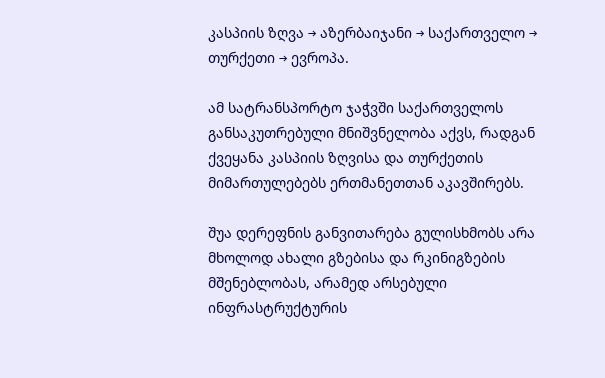კასპიის ზღვა → აზერბაიჯანი → საქართველო → თურქეთი → ევროპა.

ამ სატრანსპორტო ჯაჭვში საქართველოს განსაკუთრებული მნიშვნელობა აქვს, რადგან ქვეყანა კასპიის ზღვისა და თურქეთის მიმართულებებს ერთმანეთთან აკავშირებს.

შუა დერეფნის განვითარება გულისხმობს არა მხოლოდ ახალი გზებისა და რკინიგზების მშენებლობას, არამედ არსებული ინფრასტრუქტურის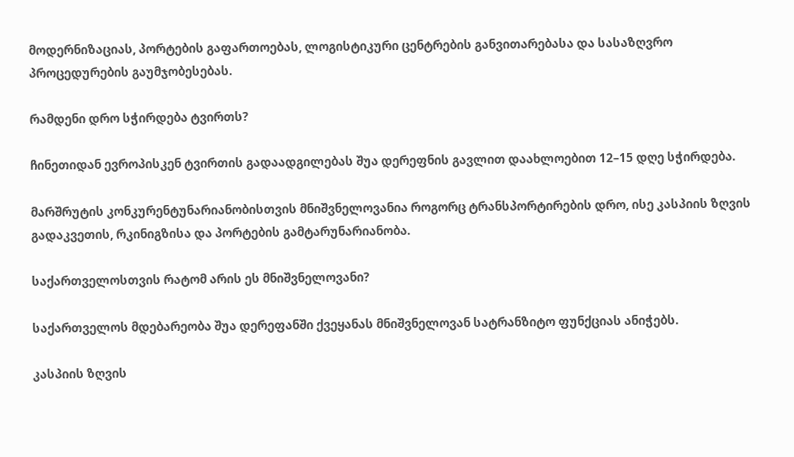მოდერნიზაციას, პორტების გაფართოებას, ლოგისტიკური ცენტრების განვითარებასა და სასაზღვრო პროცედურების გაუმჯობესებას.

რამდენი დრო სჭირდება ტვირთს?

ჩინეთიდან ევროპისკენ ტვირთის გადაადგილებას შუა დერეფნის გავლით დაახლოებით 12–15 დღე სჭირდება.

მარშრუტის კონკურენტუნარიანობისთვის მნიშვნელოვანია როგორც ტრანსპორტირების დრო, ისე კასპიის ზღვის გადაკვეთის, რკინიგზისა და პორტების გამტარუნარიანობა.

საქართველოსთვის რატომ არის ეს მნიშვნელოვანი?

საქართველოს მდებარეობა შუა დერეფანში ქვეყანას მნიშვნელოვან სატრანზიტო ფუნქციას ანიჭებს.

კასპიის ზღვის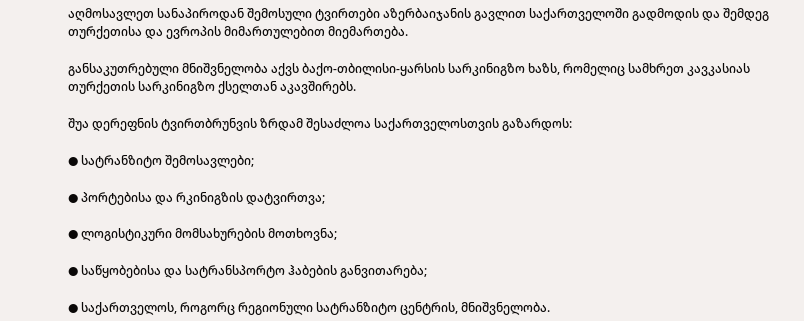აღმოსავლეთ სანაპიროდან შემოსული ტვირთები აზერბაიჯანის გავლით საქართველოში გადმოდის და შემდეგ თურქეთისა და ევროპის მიმართულებით მიემართება.

განსაკუთრებული მნიშვნელობა აქვს ბაქო-თბილისი-ყარსის სარკინიგზო ხაზს, რომელიც სამხრეთ კავკასიას თურქეთის სარკინიგზო ქსელთან აკავშირებს.

შუა დერეფნის ტვირთბრუნვის ზრდამ შესაძლოა საქართველოსთვის გაზარდოს:

● სატრანზიტო შემოსავლები;

● პორტებისა და რკინიგზის დატვირთვა;

● ლოგისტიკური მომსახურების მოთხოვნა;

● საწყობებისა და სატრანსპორტო ჰაბების განვითარება;

● საქართველოს, როგორც რეგიონული სატრანზიტო ცენტრის, მნიშვნელობა.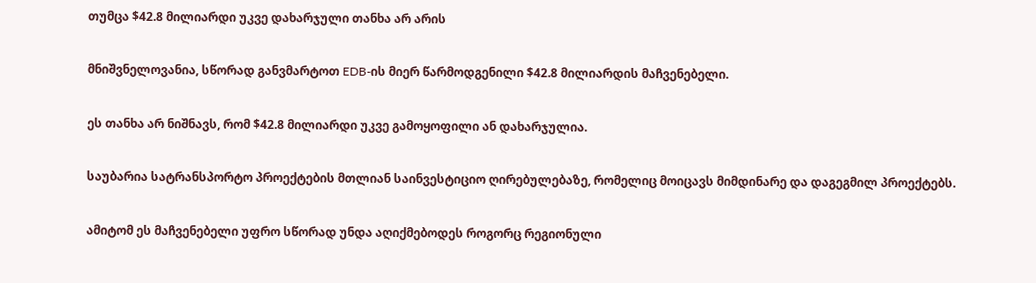თუმცა $42.8 მილიარდი უკვე დახარჯული თანხა არ არის

მნიშვნელოვანია, სწორად განვმარტოთ EDB-ის მიერ წარმოდგენილი $42.8 მილიარდის მაჩვენებელი.

ეს თანხა არ ნიშნავს, რომ $42.8 მილიარდი უკვე გამოყოფილი ან დახარჯულია.

საუბარია სატრანსპორტო პროექტების მთლიან საინვესტიციო ღირებულებაზე, რომელიც მოიცავს მიმდინარე და დაგეგმილ პროექტებს.

ამიტომ ეს მაჩვენებელი უფრო სწორად უნდა აღიქმებოდეს როგორც რეგიონული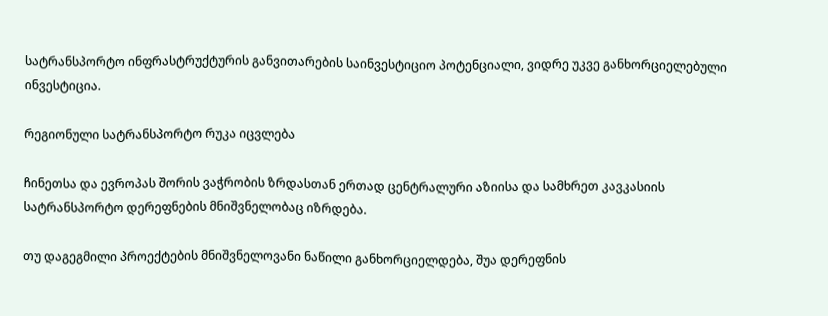სატრანსპორტო ინფრასტრუქტურის განვითარების საინვესტიციო პოტენციალი, ვიდრე უკვე განხორციელებული ინვესტიცია.

რეგიონული სატრანსპორტო რუკა იცვლება

ჩინეთსა და ევროპას შორის ვაჭრობის ზრდასთან ერთად ცენტრალური აზიისა და სამხრეთ კავკასიის სატრანსპორტო დერეფნების მნიშვნელობაც იზრდება.

თუ დაგეგმილი პროექტების მნიშვნელოვანი ნაწილი განხორციელდება, შუა დერეფნის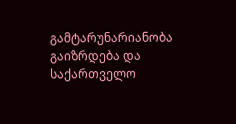გამტარუნარიანობა გაიზრდება და საქართველო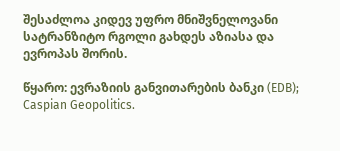შესაძლოა კიდევ უფრო მნიშვნელოვანი სატრანზიტო რგოლი გახდეს აზიასა და ევროპას შორის.

წყარო: ევრაზიის განვითარების ბანკი (EDB); Caspian Geopolitics.